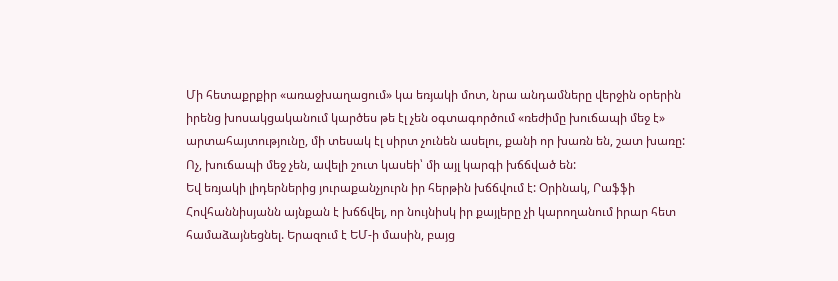Մի հետաքրքիր «առաջխաղացում» կա եռյակի մոտ, նրա անդամները վերջին օրերին իրենց խոսակցականում կարծես թե էլ չեն օգտագործում «ռեժիմը խուճապի մեջ է» արտահայտությունը, մի տեսակ էլ սիրտ չունեն ասելու, քանի որ խառն են, շատ խառը: Ոչ, խուճապի մեջ չեն, ավելի շուտ կասեի՝ մի այլ կարգի խճճված են:
Եվ եռյակի լիդերներից յուրաքանչյուրն իր հերթին խճճվում է: Օրինակ, Րաֆֆի Հովհաննիսյանն այնքան է խճճվել, որ նույնիսկ իր քայլերը չի կարողանում իրար հետ համաձայնեցնել. Երազում է ԵՄ-ի մասին, բայց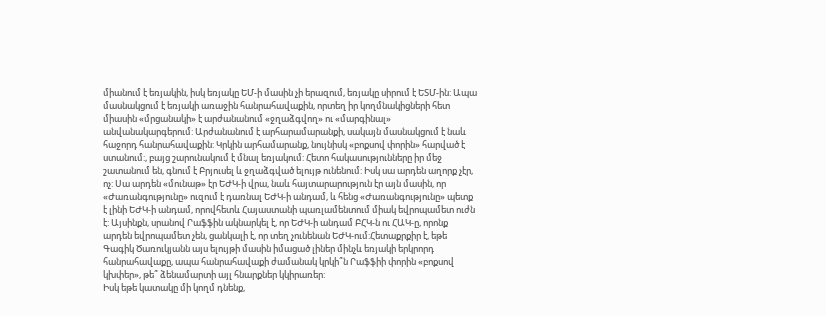միանում է եռյակին, իսկ եռյակը ԵՄ-ի մասին չի երազում, եռյակը սիրում է ԵՏՄ-ին: Ապա մասնակցում է եռյակի առաջին հանրահավաքին, որտեղ իր կողմնակիցների հետ միասին «մրցանակի» է արժանանում «ջղաձգվող» ու «մարգինալ» անվանակարգերում: Արժանանում է արհարամարանքի, սակայն մասնակցում է նաև հաջորդ հանրահավաքին: Կրկին արհամարանք, նույնիսկ «բոքսով փորին» հարված է ստանում:, բայց շարունակում է մնալ եռյակում: Հետո հակասությունները իր մեջ շատանում են, գնում է Բրյուսել և ջղաձգված ելույթ ունենում: Իսկ սա արդեն աղորք չէր, ոչ: Սա արդեն «մունաթ» էր ԵԺԿ-ի վրա, նաև հայտարարություն էր այն մասին, որ «Ժառանգությունը» ուզում է դառնալ ԵԺԿ-ի անդամ, և հենց «Ժառանգությունը» պետք է լինի ԵԺԿ-ի անդամ, որովհետև Հայաստանի պառլամենտում միակ եվրոպամետ ուժն է: Այսինքն, սրանով Րաֆֆին ակնարկել է, որ ԵԺԿ-ի անդամ ԲՀԿ-ն ու ՀԱԿ-ը, որոնք արդեն եվրոպամետ չեն, ցանկալի է, որ տեղ չունենան ԵԺԿ-ում:Հետաքրքիր է, եթե Գագիկ Ծառուկյանն այս ելույթի մասին իմացած լիներ մինչև եռյակի երկրորդ հանրահավաքը, ապա հանրահավաքի ժամանակ կրկի՞ն Րաֆֆիի փորին «բոքսով կխփեր», թե՞ ձենամարտի այլ հնարքներ կկիրառեր:
Իսկ եթե կատակը մի կողմ դնենք,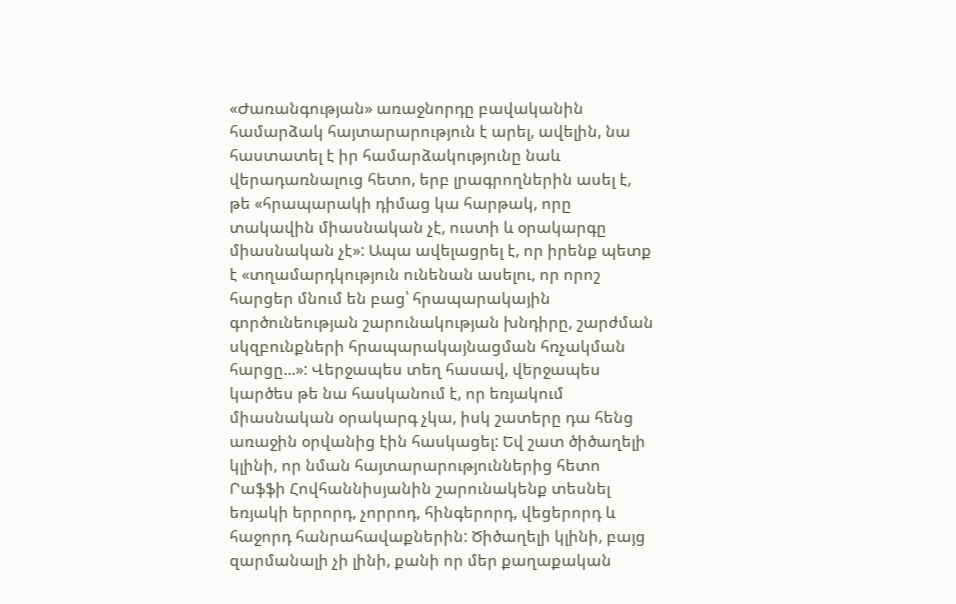«Ժառանգության» առաջնորդը բավականին համարձակ հայտարարություն է արել, ավելին, նա հաստատել է իր համարձակությունը նաև վերադառնալուց հետո, երբ լրագրողներին ասել է, թե «հրապարակի դիմաց կա հարթակ, որը տակավին միասնական չէ, ուստի և օրակարգը միասնական չէ»: Ապա ավելացրել է, որ իրենք պետք է «տղամարդկություն ունենան ասելու, որ որոշ հարցեր մնում են բաց՝ հրապարակային գործունեության շարունակության խնդիրը, շարժման սկզբունքների հրապարակայնացման հռչակման հարցը...»: Վերջապես տեղ հասավ, վերջապես կարծես թե նա հասկանում է, որ եռյակում միասնական օրակարգ չկա, իսկ շատերը դա հենց առաջին օրվանից էին հասկացել: Եվ շատ ծիծաղելի կլինի, որ նման հայտարարություններից հետո Րաֆֆի Հովհաննիսյանին շարունակենք տեսնել եռյակի երրորդ, չորրոդ, հինգերորդ, վեցերորդ և հաջորդ հանրահավաքներին: Ծիծաղելի կլինի, բայց զարմանալի չի լինի, քանի որ մեր քաղաքական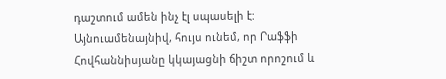դաշտում ամեն ինչ էլ սպասելի է:
Այնուամենայնիվ, հույս ունեմ, որ Րաֆֆի Հովհաննիսյանը կկայացնի ճիշտ որոշում և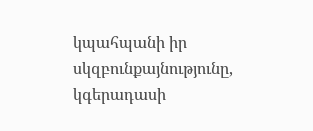կպահպանի իր սկզբունքայնությունը, կգերադասի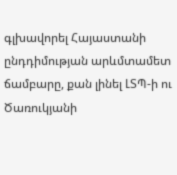գլխավորել Հայաստանի ընդդիմության արևմտամետ ճամբարը, քան լինել ԼՏՊ-ի ու Ծառուկյանի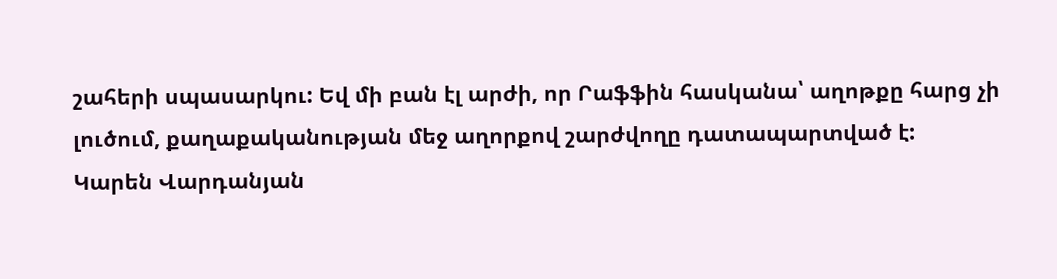շահերի սպասարկու: Եվ մի բան էլ արժի, որ Րաֆֆին հասկանա՝ աղոթքը հարց չի լուծում, քաղաքականության մեջ աղորքով շարժվողը դատապարտված է:
Կարեն Վարդանյան